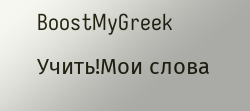BoostMyGreek
Учить!Мои слова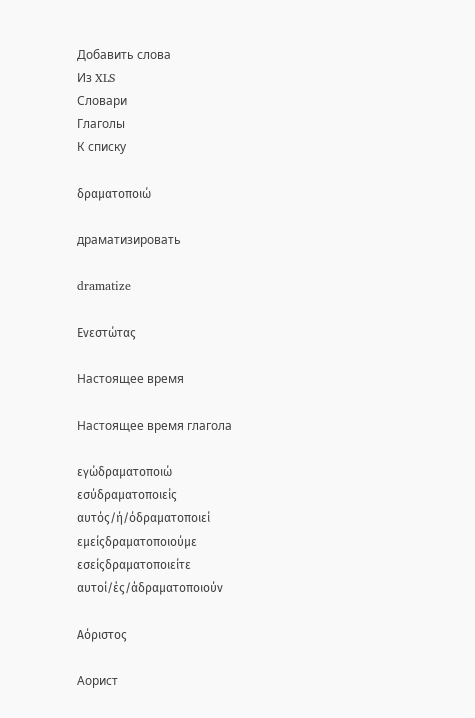Добавить слова
Из XLS
Словари
Глаголы
К списку

δραματοποιώ

драматизировать

dramatize

Ενεστώτας

Настоящее время

Настоящее время глагола

εγώδραματοποιώ
εσύδραματοποιείς
αυτός/ή/όδραματοποιεί
εμείςδραματοποιούμε
εσείςδραματοποιείτε
αυτοί/ές/άδραματοποιούν

Αόριστος

Аорист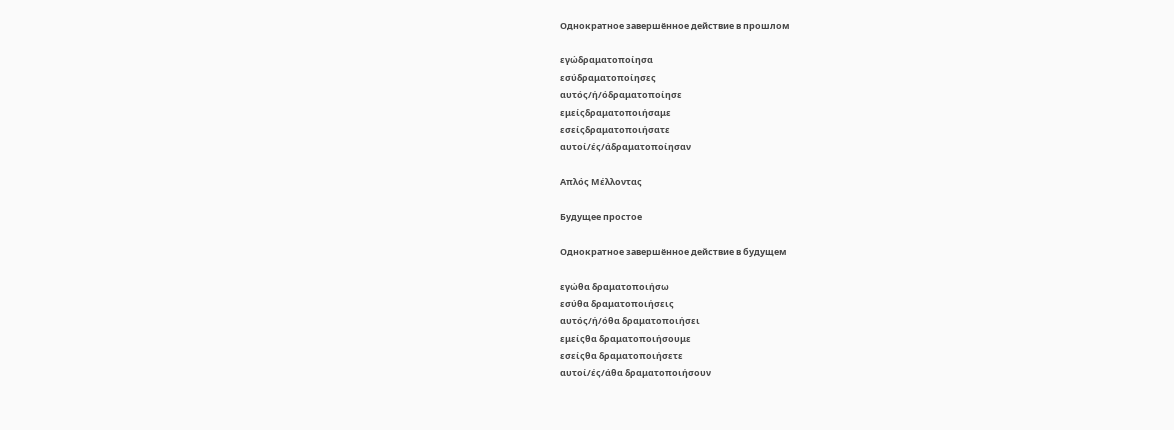Однократное завершённое действие в прошлом

εγώδραματοποίησα
εσύδραματοποίησες
αυτός/ή/όδραματοποίησε
εμείςδραματοποιήσαμε
εσείςδραματοποιήσατε
αυτοί/ές/άδραματοποίησαν

Απλός Μέλλοντας

Будущее простое

Однократное завершённое действие в будущем

εγώθα δραματοποιήσω
εσύθα δραματοποιήσεις
αυτός/ή/όθα δραματοποιήσει
εμείςθα δραματοποιήσουμε
εσείςθα δραματοποιήσετε
αυτοί/ές/άθα δραματοποιήσουν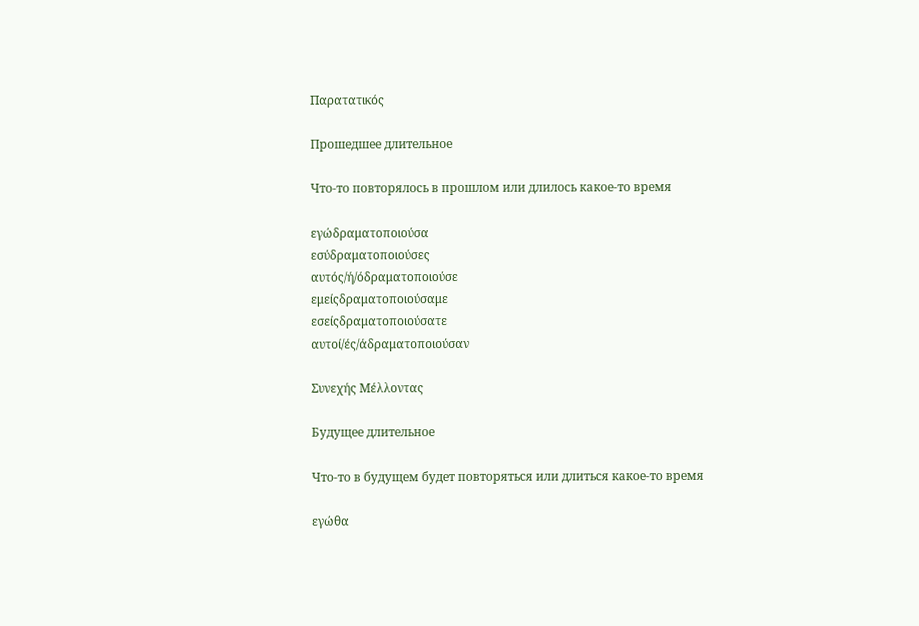Παρατατικός

Прошедшее длительное

Что-то повторялось в прошлом или длилось какое-то время

εγώδραματοποιούσα
εσύδραματοποιούσες
αυτός/ή/όδραματοποιούσε
εμείςδραματοποιούσαμε
εσείςδραματοποιούσατε
αυτοί/ές/άδραματοποιούσαν

Συνεχής Μέλλοντας

Будущее длительное

Что-то в будущем будет повторяться или длиться какое-то время

εγώθα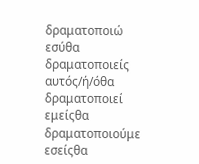δραματοποιώ
εσύθα δραματοποιείς
αυτός/ή/όθα δραματοποιεί
εμείςθα δραματοποιούμε
εσείςθα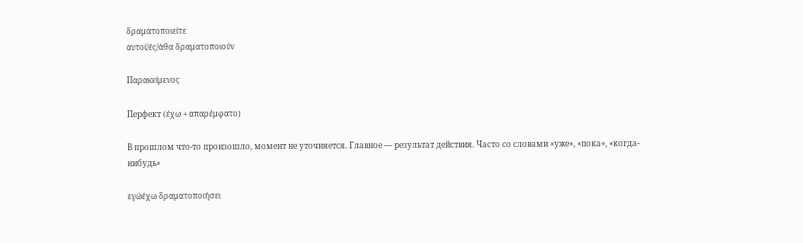δραματοποιείτε
αυτοί/ές/άθα δραματοποιούν

Παρακείμενος

Перфект (έχω + απαρέμφατο)

В прошлом что-то произошло, момент не уточняется. Главное — результат действия. Часто со словами «уже», «пока», «когда-нибудь»

εγώέχω δραματοποιήσει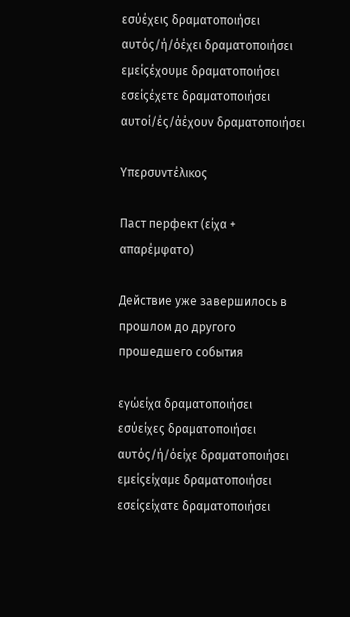εσύέχεις δραματοποιήσει
αυτός/ή/όέχει δραματοποιήσει
εμείςέχουμε δραματοποιήσει
εσείςέχετε δραματοποιήσει
αυτοί/ές/άέχουν δραματοποιήσει

Υπερσυντέλικος

Паст перфект (είχα + απαρέμφατο)

Действие уже завершилось в прошлом до другого прошедшего события

εγώείχα δραματοποιήσει
εσύείχες δραματοποιήσει
αυτός/ή/όείχε δραματοποιήσει
εμείςείχαμε δραματοποιήσει
εσείςείχατε δραματοποιήσει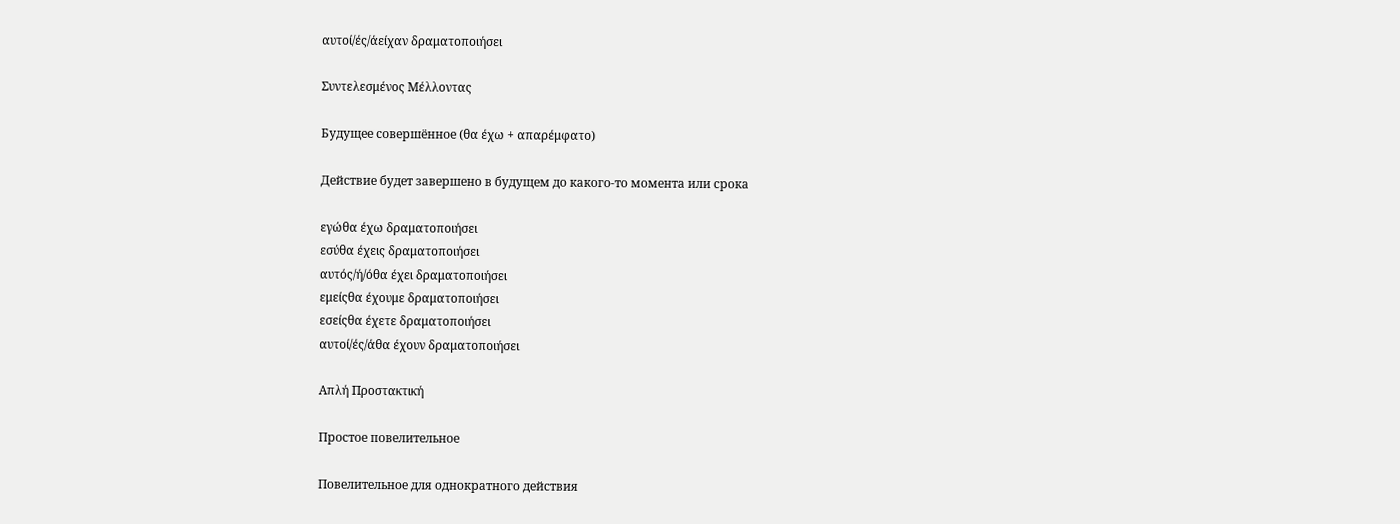αυτοί/ές/άείχαν δραματοποιήσει

Συντελεσμένος Μέλλοντας

Будущее совершённое (θα έχω + απαρέμφατο)

Действие будет завершено в будущем до какого-то момента или срока

εγώθα έχω δραματοποιήσει
εσύθα έχεις δραματοποιήσει
αυτός/ή/όθα έχει δραματοποιήσει
εμείςθα έχουμε δραματοποιήσει
εσείςθα έχετε δραματοποιήσει
αυτοί/ές/άθα έχουν δραματοποιήσει

Απλή Προστακτική

Простое повелительное

Повелительное для однократного действия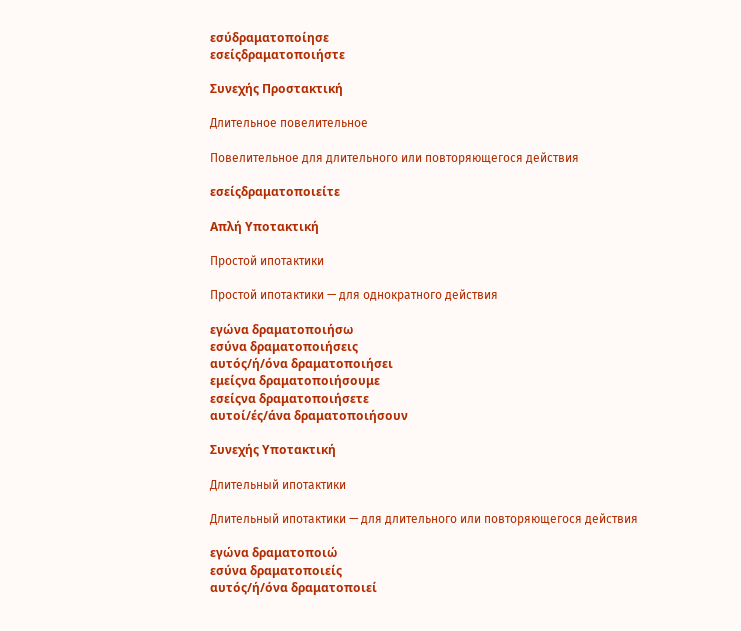εσύδραματοποίησε
εσείςδραματοποιήστε

Συνεχής Προστακτική

Длительное повелительное

Повелительное для длительного или повторяющегося действия

εσείςδραματοποιείτε

Απλή Υποτακτική

Простой ипотактики

Простой ипотактики — для однократного действия

εγώνα δραματοποιήσω
εσύνα δραματοποιήσεις
αυτός/ή/όνα δραματοποιήσει
εμείςνα δραματοποιήσουμε
εσείςνα δραματοποιήσετε
αυτοί/ές/άνα δραματοποιήσουν

Συνεχής Υποτακτική

Длительный ипотактики

Длительный ипотактики — для длительного или повторяющегося действия

εγώνα δραματοποιώ
εσύνα δραματοποιείς
αυτός/ή/όνα δραματοποιεί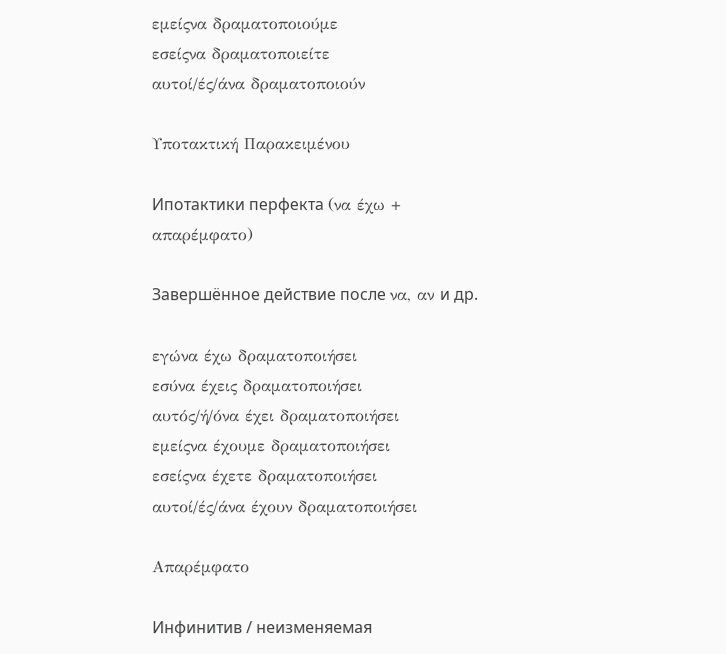εμείςνα δραματοποιούμε
εσείςνα δραματοποιείτε
αυτοί/ές/άνα δραματοποιούν

Υποτακτική Παρακειμένου

Ипотактики перфекта (να έχω + απαρέμφατο)

Завершённое действие после να, αν и др.

εγώνα έχω δραματοποιήσει
εσύνα έχεις δραματοποιήσει
αυτός/ή/όνα έχει δραματοποιήσει
εμείςνα έχουμε δραματοποιήσει
εσείςνα έχετε δραματοποιήσει
αυτοί/ές/άνα έχουν δραματοποιήσει

Απαρέμφατο

Инфинитив / неизменяемая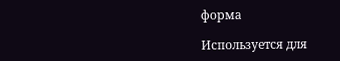форма

Используется для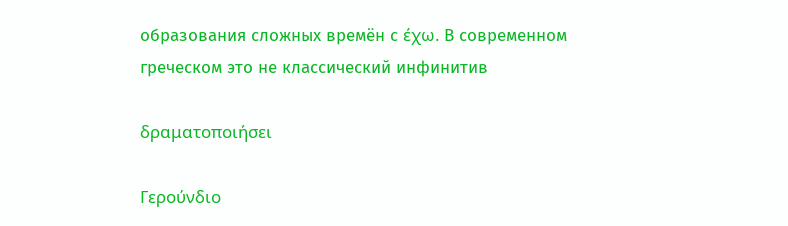образования сложных времён с έχω. В современном греческом это не классический инфинитив

δραματοποιήσει

Γερούνδιο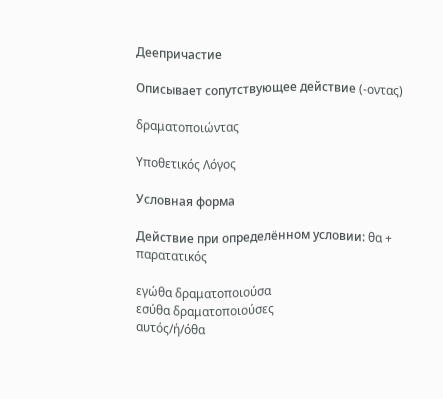Деепричастие

Описывает сопутствующее действие (-οντας)

δραματοποιώντας

Υποθετικός Λόγος

Условная форма

Действие при определённом условии: θα + παρατατικός

εγώθα δραματοποιούσα
εσύθα δραματοποιούσες
αυτός/ή/όθα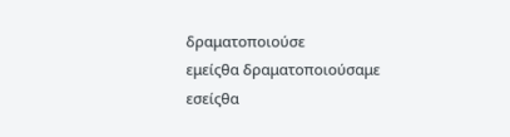δραματοποιούσε
εμείςθα δραματοποιούσαμε
εσείςθα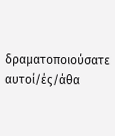δραματοποιούσατε
αυτοί/ές/άθα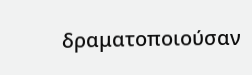δραματοποιούσαν